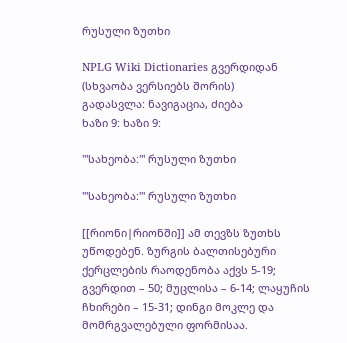რუსული ზუთხი

NPLG Wiki Dictionaries გვერდიდან
(სხვაობა ვერსიებს შორის)
გადასვლა: ნავიგაცია, ძიება
ხაზი 9: ხაზი 9:

'''სახეობა:''' რუსული ზუთხი

'''სახეობა:''' რუსული ზუთხი

[[რიონი|რიონში]] ამ თევზს ზუთხს უწოდებენ. ზურგის ბალთისებური ქერცლების რაოდენობა აქვს 5-19; გვერდით – 50; მუცლისა – 6-14; ლაყუჩის ჩხირები – 15-31; დინგი მოკლე და მომრგვალებული ფორმისაა.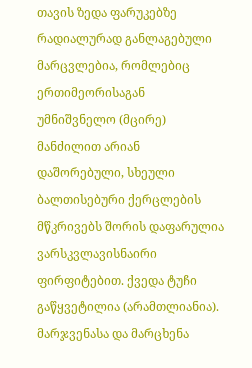თავის ზედა ფარუკებზე რადიალურად განლაგებული მარცვლებია, რომლებიც ერთიმეორისაგან უმნიშვნელო (მცირე) მანძილით არიან დაშორებული, სხეული ბალთისებური ქერცლების მწკრივებს შორის დაფარულია ვარსკვლავისნაირი ფირფიტებით. ქვედა ტუჩი გაწყვეტილია (არამთლიანია). მარჯვენასა და მარცხენა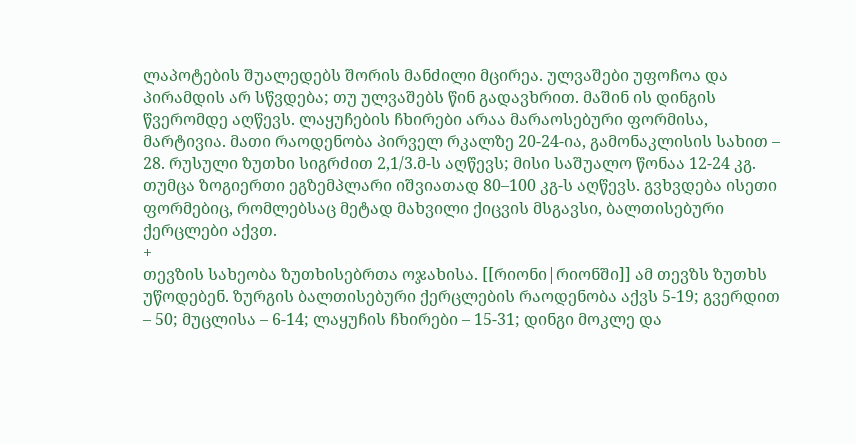ლაპოტების შუალედებს შორის მანძილი მცირეა. ულვაშები უფოჩოა და პირამდის არ სწვდება; თუ ულვაშებს წინ გადავხრით. მაშინ ის დინგის წვერომდე აღწევს. ლაყუჩების ჩხირები არაა მარაოსებური ფორმისა, მარტივია. მათი რაოდენობა პირველ რკალზე 20-24-ია, გამონაკლისის სახით – 28. რუსული ზუთხი სიგრძით 2,1/3.მ-ს აღწევს; მისი საშუალო წონაა 12-24 კგ. თუმცა ზოგიერთი ეგზემპლარი იშვიათად 80–100 კგ-ს აღწევს. გვხვდება ისეთი ფორმებიც, რომლებსაც მეტად მახვილი ქიცვის მსგავსი, ბალთისებური ქერცლები აქვთ.
+
თევზის სახეობა ზუთხისებრთა ოჯახისა. [[რიონი|რიონში]] ამ თევზს ზუთხს უწოდებენ. ზურგის ბალთისებური ქერცლების რაოდენობა აქვს 5-19; გვერდით – 50; მუცლისა – 6-14; ლაყუჩის ჩხირები – 15-31; დინგი მოკლე და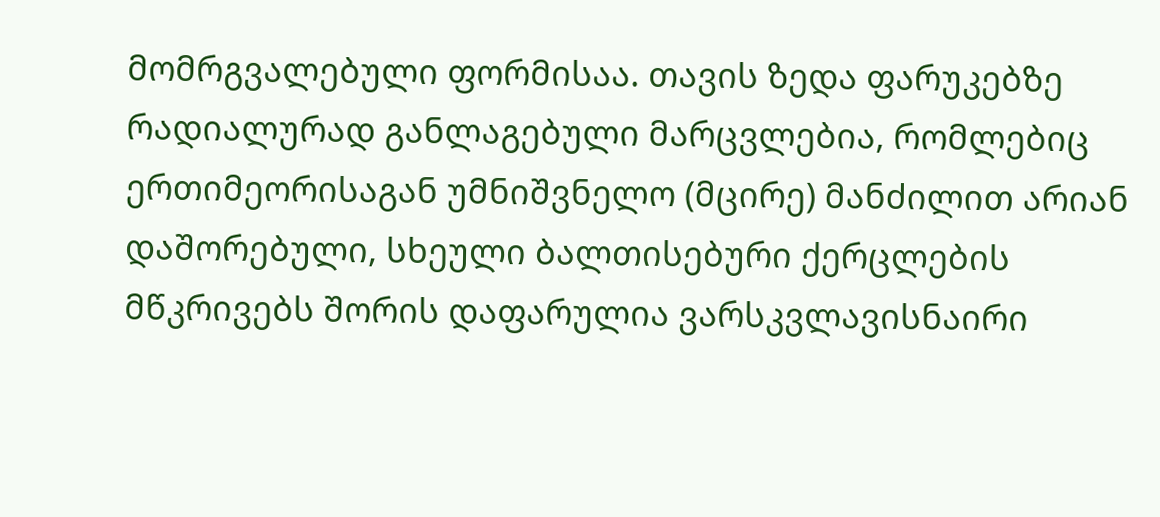მომრგვალებული ფორმისაა. თავის ზედა ფარუკებზე რადიალურად განლაგებული მარცვლებია, რომლებიც ერთიმეორისაგან უმნიშვნელო (მცირე) მანძილით არიან დაშორებული, სხეული ბალთისებური ქერცლების მწკრივებს შორის დაფარულია ვარსკვლავისნაირი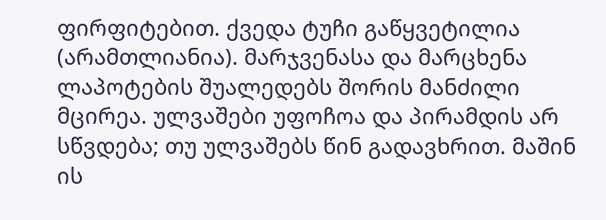ფირფიტებით. ქვედა ტუჩი გაწყვეტილია (არამთლიანია). მარჯვენასა და მარცხენა ლაპოტების შუალედებს შორის მანძილი მცირეა. ულვაშები უფოჩოა და პირამდის არ სწვდება; თუ ულვაშებს წინ გადავხრით. მაშინ ის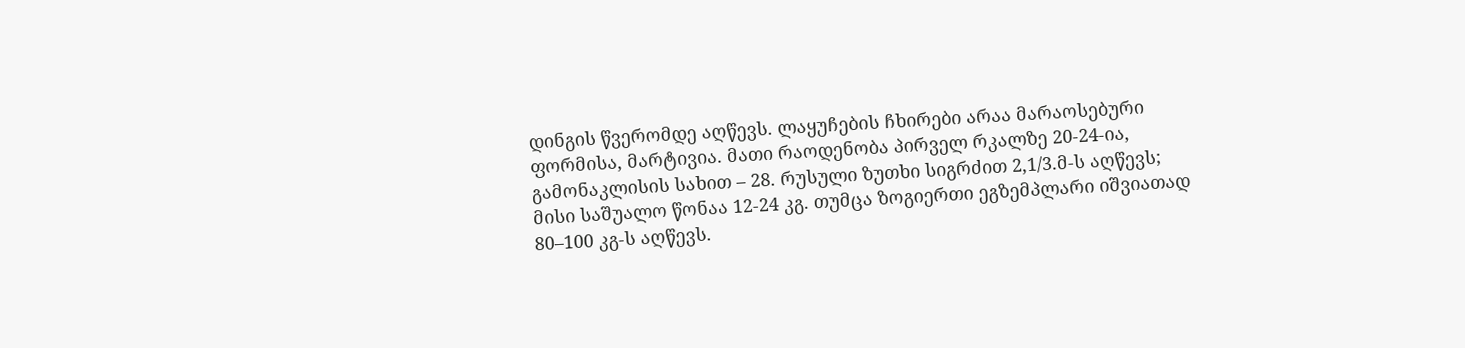დინგის წვერომდე აღწევს. ლაყუჩების ჩხირები არაა მარაოსებური ფორმისა, მარტივია. მათი რაოდენობა პირველ რკალზე 20-24-ია, გამონაკლისის სახით – 28. რუსული ზუთხი სიგრძით 2,1/3.მ-ს აღწევს; მისი საშუალო წონაა 12-24 კგ. თუმცა ზოგიერთი ეგზემპლარი იშვიათად 80–100 კგ-ს აღწევს.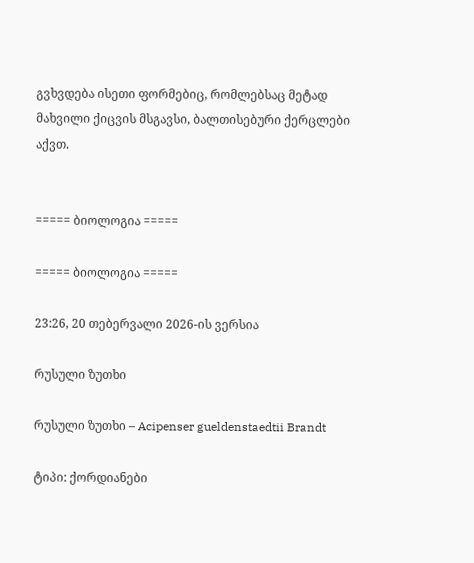გვხვდება ისეთი ფორმებიც, რომლებსაც მეტად მახვილი ქიცვის მსგავსი, ბალთისებური ქერცლები აქვთ.


===== ბიოლოგია =====

===== ბიოლოგია =====

23:26, 20 თებერვალი 2026-ის ვერსია

რუსული ზუთხი

რუსული ზუთხი – Acipenser gueldenstaedtii Brandt

ტიპი: ქორდიანები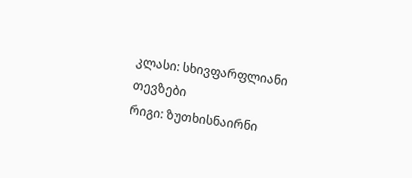კლასი: სხივფარფლიანი თევზები
რიგი: ზუთხისნაირნი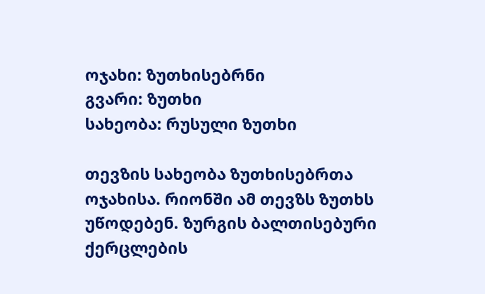ოჯახი: ზუთხისებრნი
გვარი: ზუთხი
სახეობა: რუსული ზუთხი

თევზის სახეობა ზუთხისებრთა ოჯახისა. რიონში ამ თევზს ზუთხს უწოდებენ. ზურგის ბალთისებური ქერცლების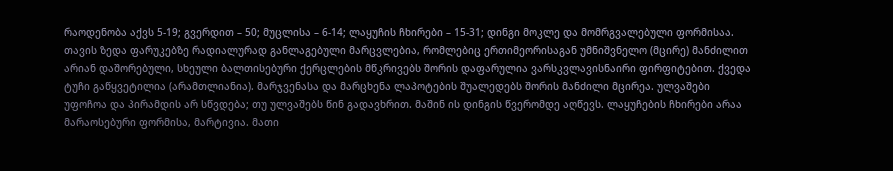რაოდენობა აქვს 5-19; გვერდით – 50; მუცლისა – 6-14; ლაყუჩის ჩხირები – 15-31; დინგი მოკლე და მომრგვალებული ფორმისაა. თავის ზედა ფარუკებზე რადიალურად განლაგებული მარცვლებია, რომლებიც ერთიმეორისაგან უმნიშვნელო (მცირე) მანძილით არიან დაშორებული, სხეული ბალთისებური ქერცლების მწკრივებს შორის დაფარულია ვარსკვლავისნაირი ფირფიტებით. ქვედა ტუჩი გაწყვეტილია (არამთლიანია). მარჯვენასა და მარცხენა ლაპოტების შუალედებს შორის მანძილი მცირეა. ულვაშები უფოჩოა და პირამდის არ სწვდება; თუ ულვაშებს წინ გადავხრით. მაშინ ის დინგის წვერომდე აღწევს. ლაყუჩების ჩხირები არაა მარაოსებური ფორმისა, მარტივია. მათი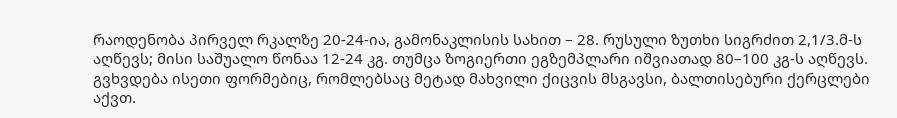რაოდენობა პირველ რკალზე 20-24-ია, გამონაკლისის სახით – 28. რუსული ზუთხი სიგრძით 2,1/3.მ-ს აღწევს; მისი საშუალო წონაა 12-24 კგ. თუმცა ზოგიერთი ეგზემპლარი იშვიათად 80–100 კგ-ს აღწევს. გვხვდება ისეთი ფორმებიც, რომლებსაც მეტად მახვილი ქიცვის მსგავსი, ბალთისებური ქერცლები აქვთ.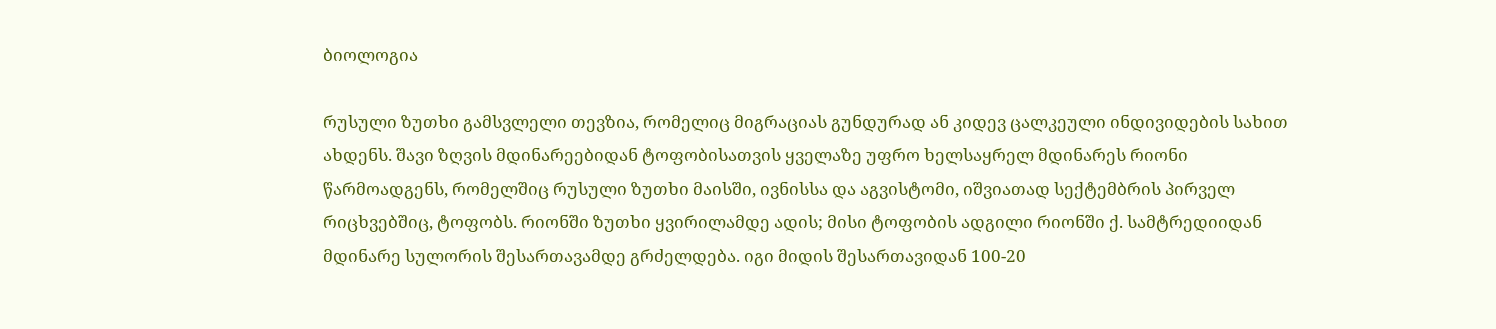ბიოლოგია

რუსული ზუთხი გამსვლელი თევზია, რომელიც მიგრაციას გუნდურად ან კიდევ ცალკეული ინდივიდების სახით ახდენს. შავი ზღვის მდინარეებიდან ტოფობისათვის ყველაზე უფრო ხელსაყრელ მდინარეს რიონი წარმოადგენს, რომელშიც რუსული ზუთხი მაისში, ივნისსა და აგვისტომი, იშვიათად სექტემბრის პირველ რიცხვებშიც, ტოფობს. რიონში ზუთხი ყვირილამდე ადის; მისი ტოფობის ადგილი რიონში ქ. სამტრედიიდან მდინარე სულორის შესართავამდე გრძელდება. იგი მიდის შესართავიდან 100-20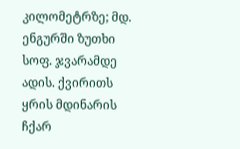კილომეტრზე; მდ. ენგურში ზუთხი სოფ. ჯვარამდე ადის. ქვირითს ყრის მდინარის ჩქარ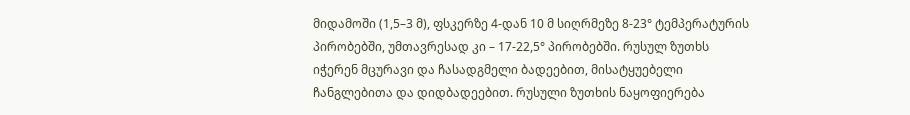მიდამოში (1,5–3 მ), ფსკერზე 4-დან 10 მ სიღრმეზე 8-23° ტემპერატურის პირობებში, უმთავრესად კი – 17-22,5° პირობებში. რუსულ ზუთხს იჭერენ მცურავი და ჩასადგმელი ბადეებით, მისატყუებელი ჩანგლებითა და დიდბადეებით. რუსული ზუთხის ნაყოფიერება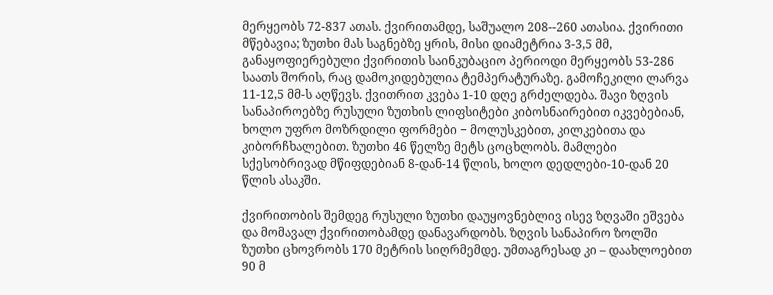მერყეობს 72-837 ათას. ქვირითამდე, საშუალო 208--260 ათასია. ქვირითი მწებავია; ზუთხი მას საგნებზე ყრის, მისი დიამეტრია 3-3,5 მმ, განაყოფიერებული ქვირითის საინკუბაციო პერიოდი მერყეობს 53-286 საათს შორის, რაც დამოკიდებულია ტემპერატურაზე. გამოჩეკილი ლარვა 11-12,5 მმ-ს აღწევს. ქვითრით კვება 1-10 დღე გრძელდება. შავი ზღვის სანაპიროებზე რუსული ზუთხის ლიფსიტები კიბოსნაირებით იკვებებიან, ხოლო უფრო მოზრდილი ფორმები − მოლუსკებით, კილკებითა და კიბორჩხალებით. ზუთხი 46 წელზე მეტს ცოცხლობს. მამლები სქესობრივად მწიფდებიან 8-დან-14 წლის, ხოლო დედლები-10-დან 20 წლის ასაკში.

ქვირითობის შემდეგ რუსული ზუთხი დაუყოვნებლივ ისევ ზღვაში ეშვება და მომავალ ქვირითობამდე დანავარდობს. ზღვის სანაპირო ზოლში ზუთხი ცხოვრობს 170 მეტრის სიღრმემდე. უმთაგრესად კი – დაახლოებით 90 მ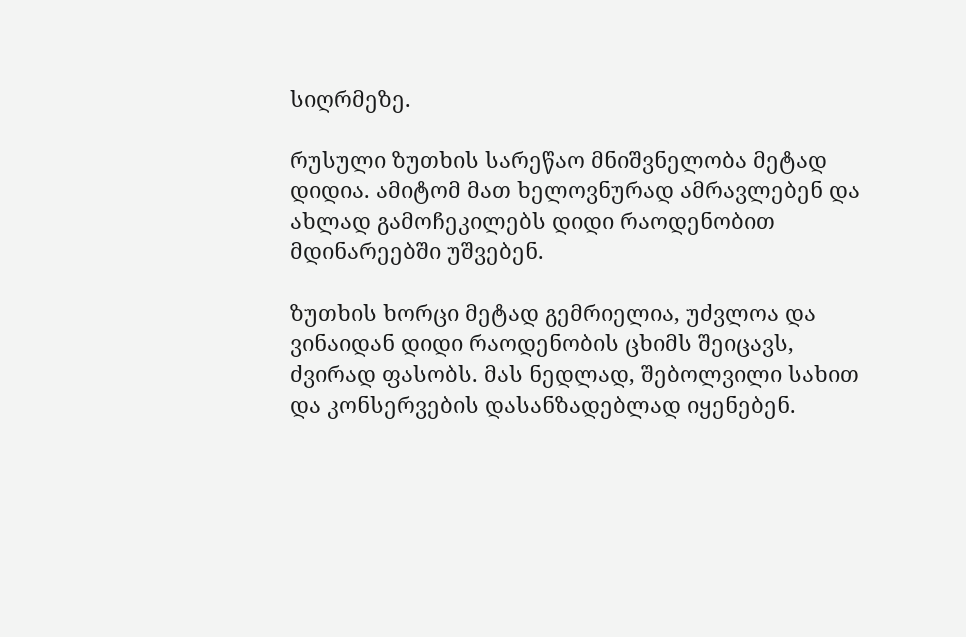სიღრმეზე.

რუსული ზუთხის სარეწაო მნიშვნელობა მეტად დიდია. ამიტომ მათ ხელოვნურად ამრავლებენ და ახლად გამოჩეკილებს დიდი რაოდენობით მდინარეებში უშვებენ.

ზუთხის ხორცი მეტად გემრიელია, უძვლოა და ვინაიდან დიდი რაოდენობის ცხიმს შეიცავს, ძვირად ფასობს. მას ნედლად, შებოლვილი სახით და კონსერვების დასანზადებლად იყენებენ.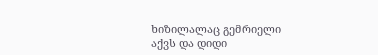ხიზილალაც გემრიელი აქვს და დიდი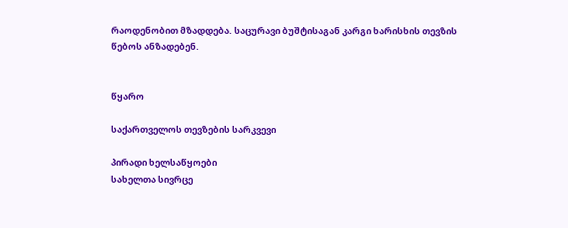რაოდენობით მზადდება. საცურავი ბუშტისაგან კარგი ხარისხის თევზის წებოს ანზადებენ.


წყარო

საქართველოს თევზების სარკვევი

პირადი ხელსაწყოები
სახელთა სივრცე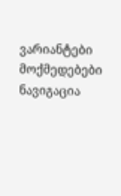ვარიანტები
მოქმედებები
ნავიგაცია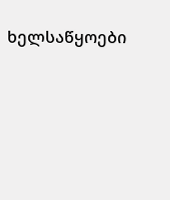ხელსაწყოები